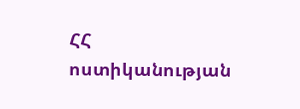ՀՀ ոստիկանության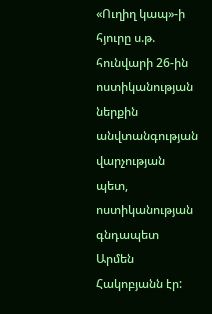«Ուղիղ կապ»-ի հյուրը ս.թ. հունվարի 26-ին ոստիկանության ներքին անվտանգության վարչության պետ, ոստիկանության գնդապետ Արմեն Հակոբյանն էր: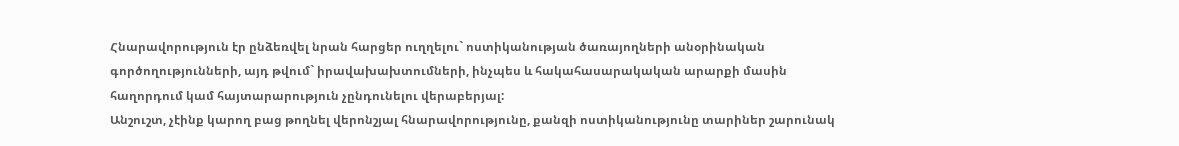Հնարավորություն էր ընձեռվել նրան հարցեր ուղղելու` ոստիկանության ծառայողների անօրինական գործողությունների, այդ թվում` իրավախախտումների, ինչպես և հակահասարակական արարքի մասին հաղորդում կամ հայտարարություն չընդունելու վերաբերյալ:
Անշուշտ, չէինք կարող բաց թողնել վերոնշյալ հնարավորությունը, քանզի ոստիկանությունը տարիներ շարունակ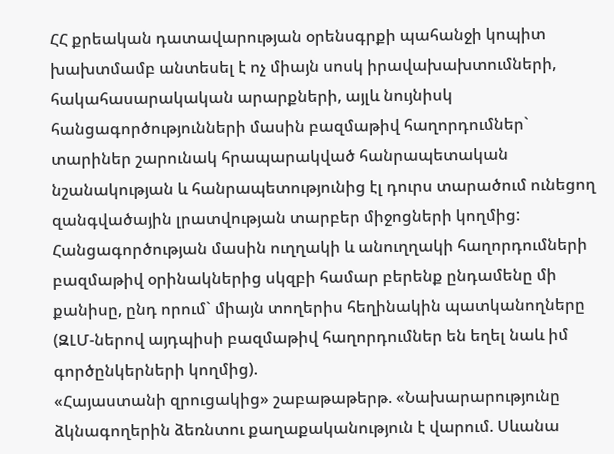ՀՀ քրեական դատավարության օրենսգրքի պահանջի կոպիտ խախտմամբ անտեսել է ոչ միայն սոսկ իրավախախտումների, հակահասարակական արարքների, այլև նույնիսկ հանցագործությունների մասին բազմաթիվ հաղորդումներ` տարիներ շարունակ հրապարակված հանրապետական նշանակության և հանրապետությունից էլ դուրս տարածում ունեցող զանգվածային լրատվության տարբեր միջոցների կողմից: Հանցագործության մասին ուղղակի և անուղղակի հաղորդումների բազմաթիվ օրինակներից սկզբի համար բերենք ընդամենը մի քանիսը, ընդ որում` միայն տողերիս հեղինակին պատկանողները (ԶԼՄ-ներով այդպիսի բազմաթիվ հաղորդումներ են եղել նաև իմ գործընկերների կողմից).
«Հայաստանի զրուցակից» շաբաթաթերթ. «Նախարարությունը ձկնագողերին ձեռնտու քաղաքականություն է վարում. Սևանա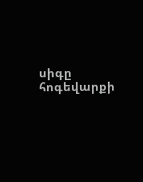սիգը հոգեվարքի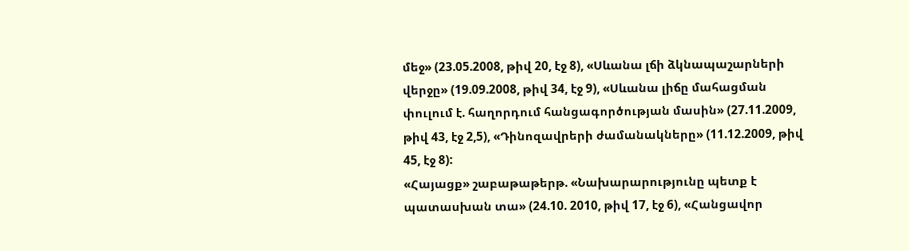մեջ» (23.05.2008, թիվ 20, էջ 8), «Սևանա լճի ձկնապաշարների վերջը» (19.09.2008, թիվ 34, էջ 9), «Սևանա լիճը մահացման փուլում է. հաղորդում հանցագործության մասին» (27.11.2009, թիվ 43, էջ 2,5), «Դինոզավրերի ժամանակները» (11.12.2009, թիվ 45, էջ 8):
«Հայացք» շաբաթաթերթ. «Նախարարությունը պետք է պատասխան տա» (24.10. 2010, թիվ 17, էջ 6), «Հանցավոր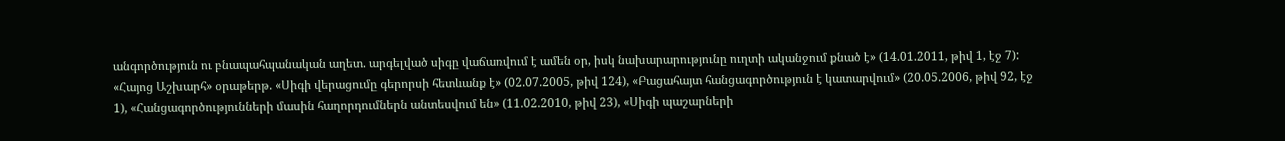անգործություն ու բնապահպանական աղետ. արգելված սիգը վաճառվում է ամեն օր, իսկ նախարարությունը ուղտի ականջում քնած է» (14.01.2011, թիվ 1, էջ 7):
«Հայոց Աշխարհ» օրաթերթ. «Սիգի վերացումը գերորսի հետևանք է» (02.07.2005, թիվ 124), «Բացահայտ հանցագործություն է կատարվում» (20.05.2006, թիվ 92, էջ 1), «Հանցագործությունների մասին հաղորդումներն անտեսվում են» (11.02.2010, թիվ 23), «Սիգի պաշարների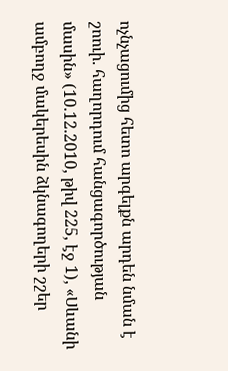ոչնչացումից հետո արգելքն արդեն նման է շոուի. հաղորդում հանցագործության մասին» (10.12.2010, թիվ 225, էջ 1), «Սևանի ամբողջ մակերեսին ձկնագողերի շշեր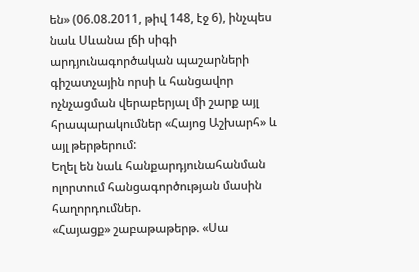են» (06.08.2011, թիվ 148, էջ 6), ինչպես նաև Սևանա լճի սիգի արդյունագործական պաշարների գիշատչային որսի և հանցավոր ոչնչացման վերաբերյալ մի շարք այլ հրապարակումներ «Հայոց Աշխարհ» և այլ թերթերում:
Եղել են նաև հանքարդյունահանման ոլորտում հանցագործության մասին հաղորդումներ.
«Հայացք» շաբաթաթերթ. «Սա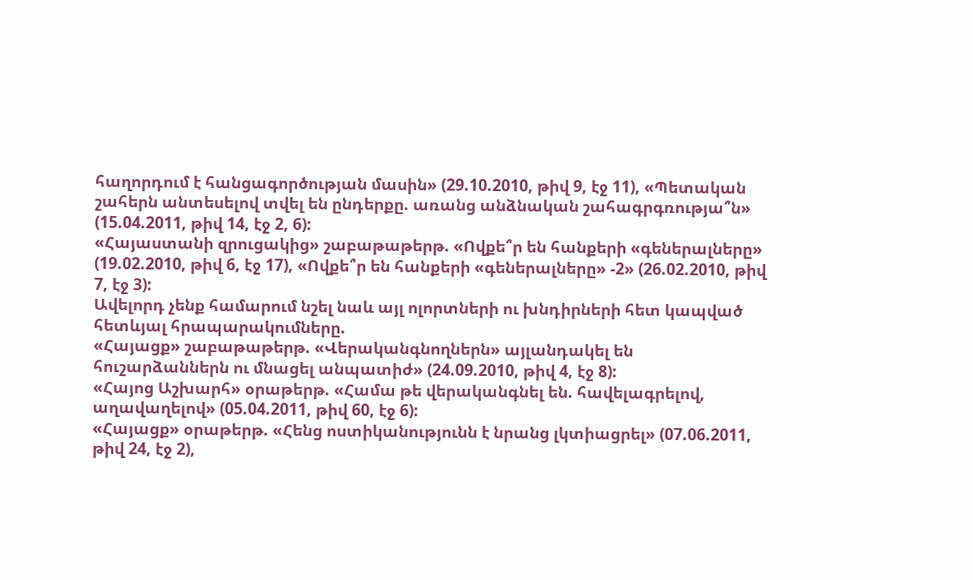հաղորդում է հանցագործության մասին» (29.10.2010, թիվ 9, էջ 11), «Պետական շահերն անտեսելով տվել են ընդերքը. առանց անձնական շահագրգռությա՞ն» (15.04.2011, թիվ 14, էջ 2, 6):
«Հայաստանի զրուցակից» շաբաթաթերթ. «Ովքե՞ր են հանքերի «գեներալները» (19.02.2010, թիվ 6, էջ 17), «Ովքե՞ր են հանքերի «գեներալները» -2» (26.02.2010, թիվ 7, էջ 3):
Ավելորդ չենք համարում նշել նաև այլ ոլորտների ու խնդիրների հետ կապված հետևյալ հրապարակումները.
«Հայացք» շաբաթաթերթ. «Վերականգնողներն» այլանդակել են հուշարձաններն ու մնացել անպատիժ» (24.09.2010, թիվ 4, էջ 8):
«Հայոց Աշխարհ» օրաթերթ. «Համա թե վերականգնել են. հավելագրելով, աղավաղելով» (05.04.2011, թիվ 60, էջ 6):
«Հայացք» օրաթերթ. «Հենց ոստիկանությունն է նրանց լկտիացրել» (07.06.2011, թիվ 24, էջ 2),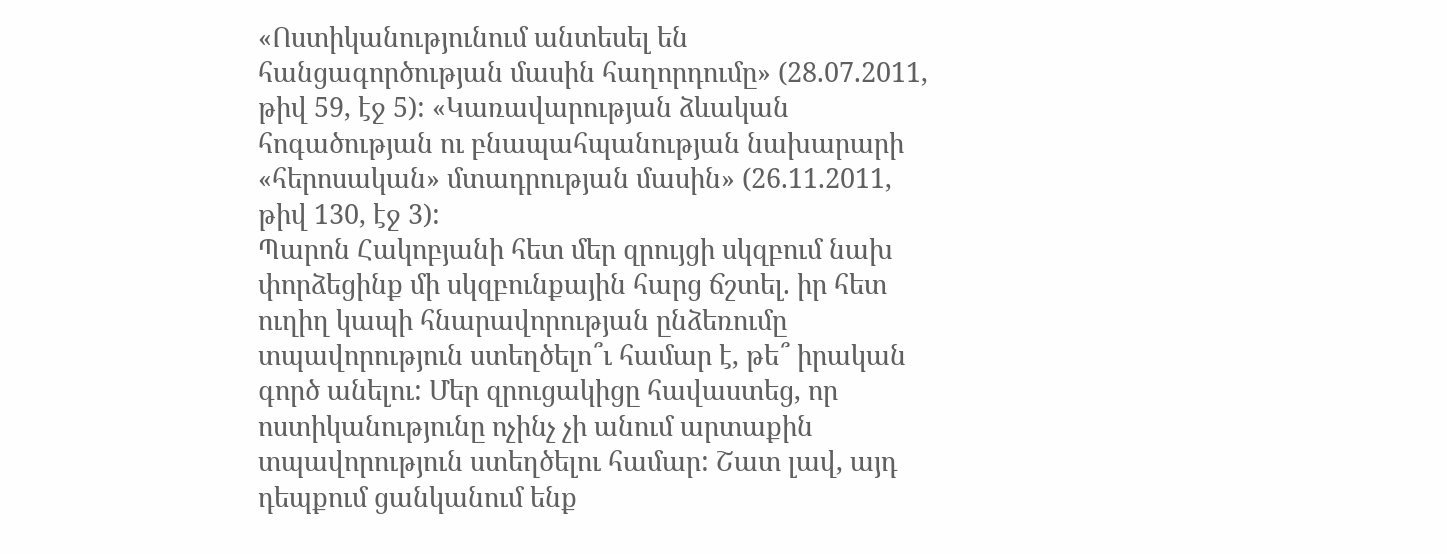«Ոստիկանությունում անտեսել են հանցագործության մասին հաղորդումը» (28.07.2011, թիվ 59, էջ 5): «Կառավարության ձևական հոգածության ու բնապահպանության նախարարի «հերոսական» մտադրության մասին» (26.11.2011, թիվ 130, էջ 3):
Պարոն Հակոբյանի հետ մեր զրույցի սկզբում նախ փորձեցինք մի սկզբունքային հարց ճշտել. իր հետ ուղիղ կապի հնարավորության ընձեռումը տպավորություն ստեղծելո՞ւ համար է, թե՞ իրական գործ անելու: Մեր զրուցակիցը հավաստեց, որ ոստիկանությունը ոչինչ չի անում արտաքին տպավորություն ստեղծելու համար: Շատ լավ, այդ դեպքում ցանկանում ենք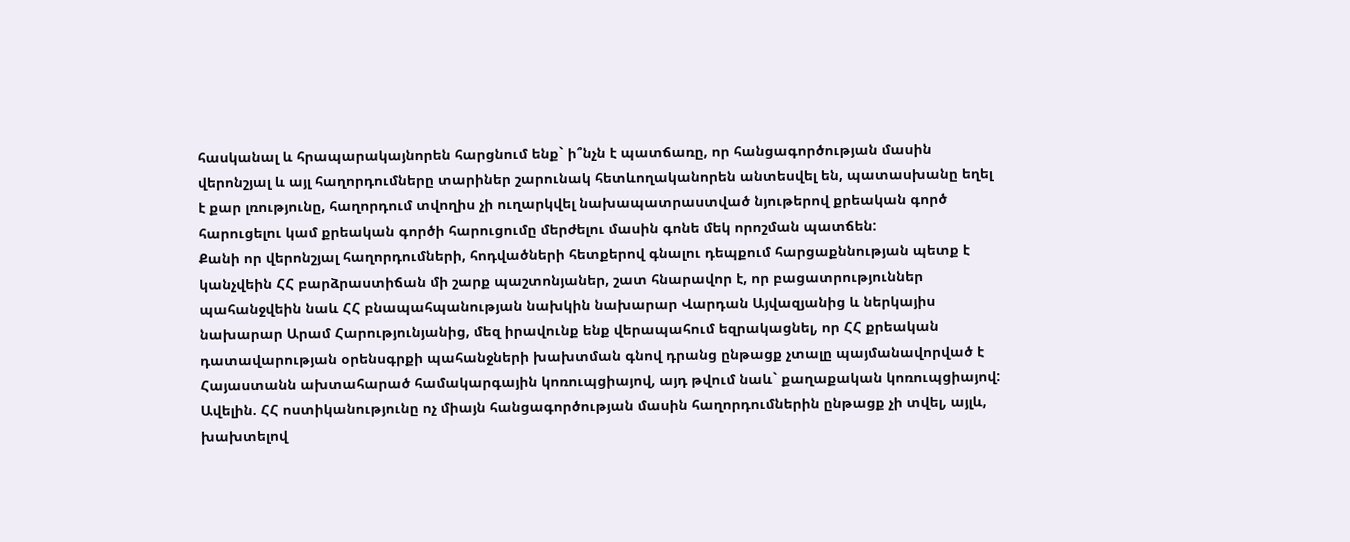հասկանալ և հրապարակայնորեն հարցնում ենք` ի՞նչն է պատճառը, որ հանցագործության մասին վերոնշյալ և այլ հաղորդումները տարիներ շարունակ հետևողականորեն անտեսվել են, պատասխանը եղել է քար լռությունը, հաղորդում տվողիս չի ուղարկվել նախապատրաստված նյութերով քրեական գործ հարուցելու կամ քրեական գործի հարուցումը մերժելու մասին գոնե մեկ որոշման պատճեն:
Քանի որ վերոնշյալ հաղորդումների, հոդվածների հետքերով գնալու դեպքում հարցաքննության պետք է կանչվեին ՀՀ բարձրաստիճան մի շարք պաշտոնյաներ, շատ հնարավոր է, որ բացատրություններ պահանջվեին նաև ՀՀ բնապահպանության նախկին նախարար Վարդան Այվազյանից և ներկայիս նախարար Արամ Հարությունյանից, մեզ իրավունք ենք վերապահում եզրակացնել, որ ՀՀ քրեական դատավարության օրենսգրքի պահանջների խախտման գնով դրանց ընթացք չտալը պայմանավորված է Հայաստանն ախտահարած համակարգային կոռուպցիայով, այդ թվում նաև` քաղաքական կոռուպցիայով:
Ավելին. ՀՀ ոստիկանությունը ոչ միայն հանցագործության մասին հաղորդումներին ընթացք չի տվել, այլև, խախտելով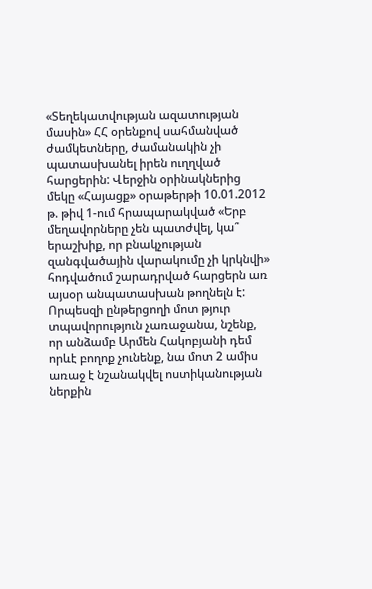«Տեղեկատվության ազատության մասին» ՀՀ օրենքով սահմանված ժամկետները, ժամանակին չի պատասխանել իրեն ուղղված հարցերին: Վերջին օրինակներից մեկը «Հայացք» օրաթերթի 10.01.2012 թ. թիվ 1-ում հրապարակված «Երբ մեղավորները չեն պատժվել, կա՞ երաշխիք, որ բնակչության զանգվածային վարակումը չի կրկնվի» հոդվածում շարադրված հարցերն առ այսօր անպատասխան թողնելն է:
Որպեսզի ընթերցողի մոտ թյուր տպավորություն չառաջանա, նշենք, որ անձամբ Արմեն Հակոբյանի դեմ որևէ բողոք չունենք, նա մոտ 2 ամիս առաջ է նշանակվել ոստիկանության ներքին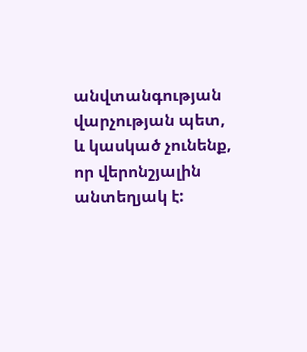անվտանգության վարչության պետ, և կասկած չունենք, որ վերոնշյալին անտեղյակ է: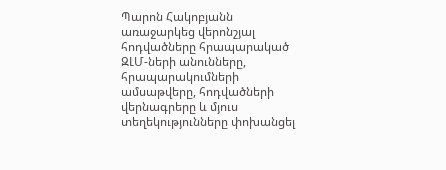Պարոն Հակոբյանն առաջարկեց վերոնշյալ հոդվածները հրապարակած ԶԼՄ-ների անունները, հրապարակումների ամսաթվերը, հոդվածների վերնագրերը և մյուս տեղեկությունները փոխանցել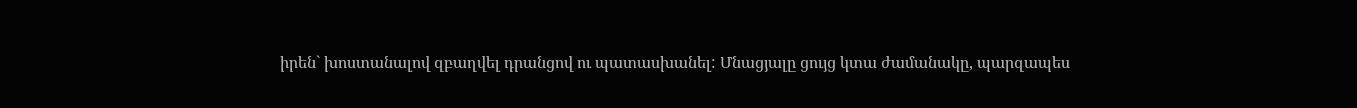իրեն` խոստանալով զբաղվել դրանցով ու պատասխանել: Մնացյալը ցույց կտա ժամանակը, պարզապես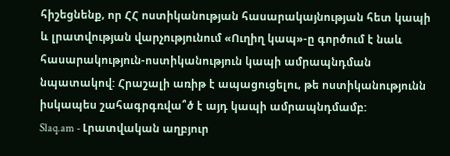հիշեցնենք, որ ՀՀ ոստիկանության հասարակայնության հետ կապի և լրատվության վարչությունում «Ուղիղ կապ»-ը գործում է նաև հասարակություն-ոստիկանություն կապի ամրապնդման նպատակով: Հրաշալի առիթ է ապացուցելու, թե ոստիկանությունն իսկապես շահագրգռվա՞ծ է այդ կապի ամրապնդմամբ:
Slaq.am - Լրատվական աղբյուր